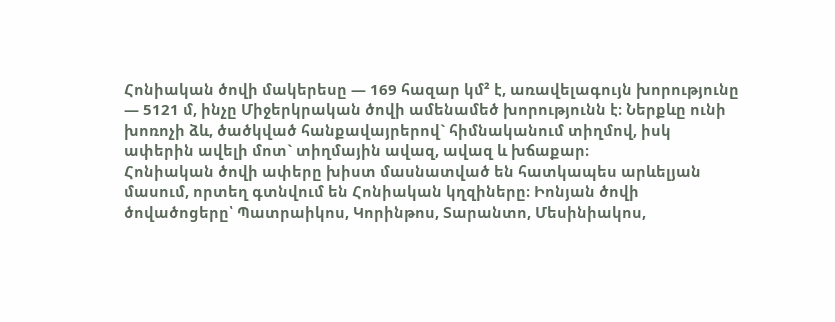Հոնիական ծովի մակերեսը — 169 հազար կմ² է, առավելագույն խորությունը — 5121 մ, ինչը Միջերկրական ծովի ամենամեծ խորությունն է։ Ներքևը ունի խոռոչի ձև, ծածկված հանքավայրերով` հիմնականում տիղմով, իսկ ափերին ավելի մոտ` տիղմային ավազ, ավազ և խճաքար։
Հոնիական ծովի ափերը խիստ մասնատված են հատկապես արևելյան մասում, որտեղ գտնվում են Հոնիական կղզիները։ Իոնյան ծովի ծովածոցերը՝ Պատրաիկոս, Կորինթոս, Տարանտո, Մեսինիակոս,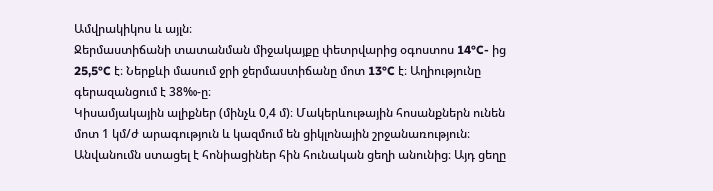Ամվրակիկոս և այլն։
Ջերմաստիճանի տատանման միջակայքը փետրվարից օգոստոս 14°C- ից 25,5°C է։ Ներքևի մասում ջրի ջերմաստիճանը մոտ 13°C է։ Աղիությունը գերազանցում է 38‰-ը։
Կիսամյակային ալիքներ (մինչև 0,4 մ)։ Մակերևութային հոսանքներն ունեն մոտ 1 կմ/ժ արագություն և կազմում են ցիկլոնային շրջանառություն։
Անվանումն ստացել է հոնիացիներ հին հունական ցեղի անունից։ Այդ ցեղը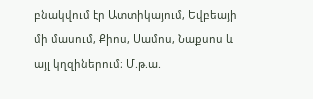բնակվում էր Ատտիկայում, Եվբեայի մի մասում, Քիոս, Սամոս, Նաքսոս և այլ կղզիներում։ Մ.թ.ա.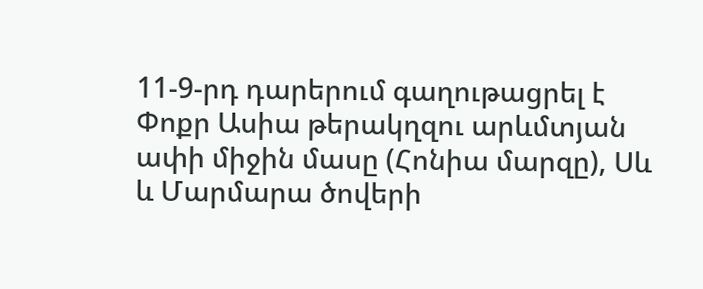11-9-րդ դարերում գաղութացրել է Փոքր Ասիա թերակղզու արևմտյան ափի միջին մասը (Հոնիա մարզը), Սև և Մարմարա ծովերի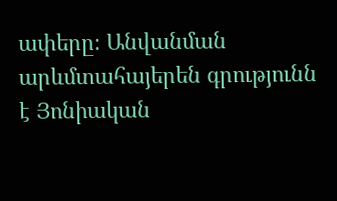ափերը։ Անվանման արևմտահայերեն գրությունն է Յոնիական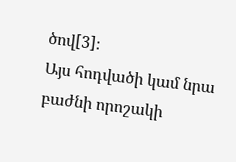ծով[3]։
Այս հոդվածի կամ նրա բաժնի որոշակի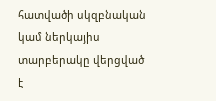հատվածի սկզբնական կամ ներկայիս տարբերակը վերցված է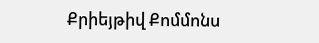Քրիեյթիվ Քոմմոնս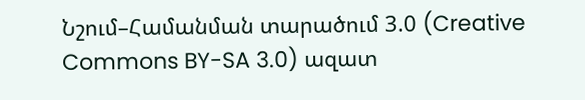Նշում–Համանման տարածում 3.0 (Creative Commons BY-SA 3.0) ազատ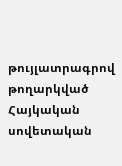թույլատրագրով թողարկված Հայկական սովետական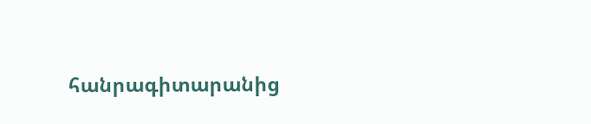հանրագիտարանից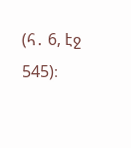(հ․ 6, էջ 545)։